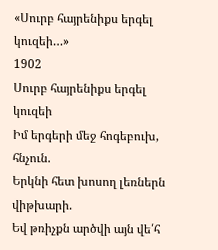«Սուրբ հայրենիքս երգել կուզեի…»
1902
Սուրբ հայրենիքս երգել կուզեի
Իմ երգերի մեջ հոգեբուխ, հնչուն.
Երկնի հետ խոսող լեռներն վիթխարի.
Եվ թռիչքն արծվի այն վե՛հ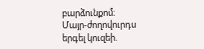բարձունքոմ։
Մայր-ժողովուրդս երգել կուզեի.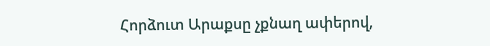Հորձուտ Արաքսը չքնաղ ափերով,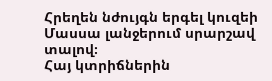Հրեղեն նժույգն երգել կուզեի
Մասսա լանջերում սրարշավ տալով։
Հայ կտրիճներին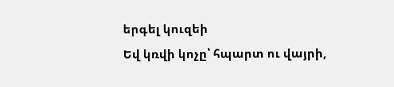երգել կուզեի
Եվ կռվի կոչը՝ հպարտ ու վայրի,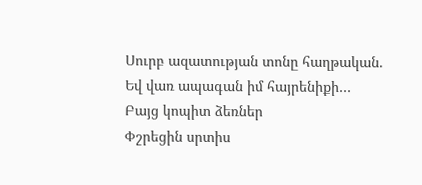Սուրբ ազատության տոնը հաղթական.
Եվ վառ ապագան իմ հայրենիքի…
Բայց կոպիտ ձեռներ
Փշրեցին սրտիս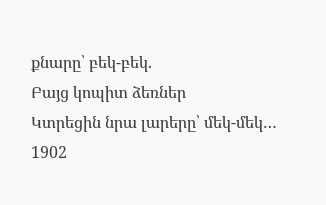քնարը՝ բեկ-բեկ.
Բայց կոպիտ ձեռներ
Կտրեցին նրա լարերը՝ մեկ-մեկ…
1902